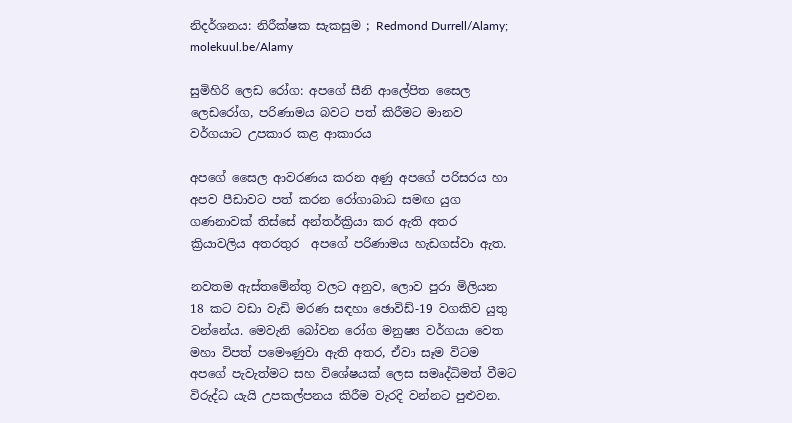නිදර්ශනය: නිරීක්ෂක සැකසුම ; Redmond Durrell/Alamy; molekuul.be/Alamy

සුමිහිරි ලෙඩ රෝග: අපගේ සීනි ආලේපිත සෛල ලෙඩරෝග, පරිණාමය බවට පත් කිරීමට මානව වර්ගයාට උපකාර කළ ආකාරය

අපගේ සෛල ආවරණය කරන අණු අපගේ පරිසරය හා අපව පීඩාවට පත් කරන රෝගාබාධ සමඟ යුග ගණනාවක් තිස්සේ අන්තර්ක්‍රියා කර ඇති අතර ක්‍රියාවලිය අතරතුර  අපගේ පරිණාමය හැඩගස්වා ඇත.

නවතම ඇස්තමේන්තු වලට අනුව, ලොව පුරා මිලියන 18 කට වඩා වැඩි මරණ සඳහා ඡොවිඩ්-19 වගකිව යුතු වන්නේය. මෙවැනි බෝවන රෝග මනුෂ්‍ය වර්ගයා වෙත මහා විපත් පමෞණුවා ඇති අතර, ඒවා සෑම විටම අපගේ පැවැත්මට සහ විශේෂයක් ලෙස සමෘද්ධිමත් වීමට විරුද්ධ යැයි උපකල්පනය කිරීම වැරදි වන්නට පුළුවන.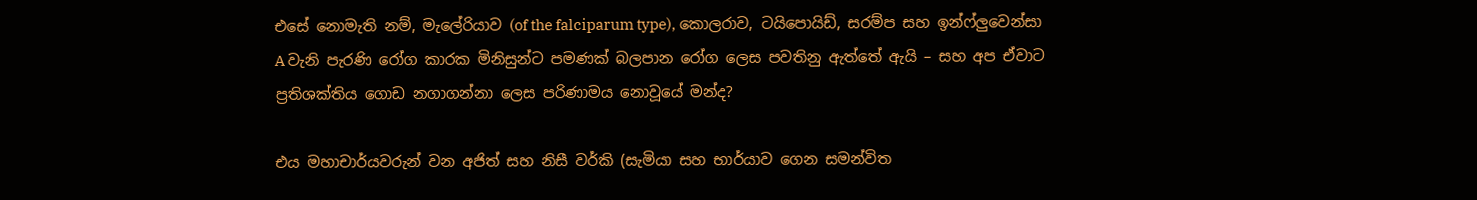එසේ නොමැති නම්, මැලේරියාව (of the falciparum type), කොලරාව, ටයිපොයිඩ්, සරම්ප සහ ඉන්ෆ්ලුවෙන්සා A වැනි පැරණි රෝග කාරක මිනිසුන්ට පමණක් බලපාන රෝග ලෙස පවතිනු ඇත්තේ ඇයි – සහ අප ඒවාට ප්‍රතිශක්තිය ගොඩ නගාගන්නා ලෙස පරිණාමය නොවූයේ මන්ද?

එය මහාචාර්යවරුන් වන අජිත් සහ නිසී වර්කි (සැමියා සහ භාර්යාව ගෙන සමන්විත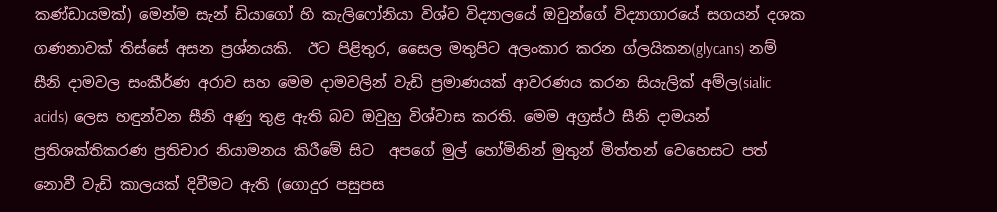කණ්ඩායමක්) මෙන්ම සැන් ඩියාගෝ හි කැලිෆෝනියා විශ්ව විද්‍යාලයේ ඔවුන්ගේ විද්‍යාගාරයේ සගයන් දශක ගණනාවක් තිස්සේ අසන ප්‍රශ්නයකි.  ඊට පිළිතුර, සෛල මතුපිට අලංකාර කරන ග්ලයිකන(glycans) නම් සීනි දාමවල සංකීර්ණ අරාව සහ මෙම දාමවලින් වැඩි ප්‍රමාණයක් ආවරණය කරන සියැලික් අම්ල(sialic acids) ලෙස හඳුන්වන සීනි අණු තුළ ඇති බව ඔවුහු විශ්වාස කරති. මෙම අග්‍රස්ථ සීනි දාමයන් ප්‍රතිශක්තිකරණ ප්‍රතිචාර නියාමනය කිරීමේ සිට  අපගේ මුල් හෝමිනින් මුතුන් මිත්තන් වෙහෙසට පත් නොවී වැඩි කාලයක් දිවීමට ඇති (ගොදුර පසුපස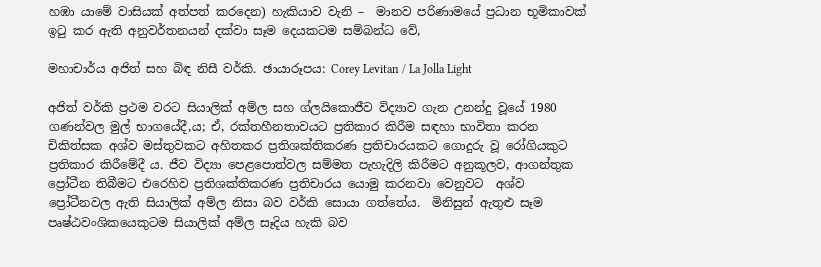හඹා යාමේ වාසියක් අත්පත් කරදෙන) හැකියාව වැනි –  මානව පරිණාමයේ ප්‍රධාන භූමිකාවක් ඉටු කර ඇති අනුවර්තනයන් දක්වා සෑම දෙයකටම සම්බන්ධ වේ,

මහාචාර්ය අජිත් සහ බිඳ නිසී වර්කි. ඡායාරූපය: Corey Levitan / La Jolla Light

අජිත් වර්කි ප්‍රථම වරට සියාලික් අම්ල සහ ග්ලයිකොජීව විද්‍යාව ගැන උනන්දු වූයේ 1980 ගණන්වල මුල් භාගයේදී,ය; ඒ, රක්තහීනතාවයට ප්‍රතිකාර කිරීම සඳහා භාවිතා කරන චිකිත්සක අශ්ව මස්තුවකට අහිතකර ප්‍රතිශක්තිකරණ ප්‍රතිචාරයකට ගොදුරු වූ රෝගියකුට ප්‍රතිකාර කිරීමේදී ය. ජීව විද්‍යා පෙළපොත්වල සම්මත පැහැදිලි කිරීමට අනුකූලව, ආගන්තුක ප්‍රෝටීන තිබීමට එරෙහිව ප්‍රතිශක්තිකරණ ප්‍රතිචාරය යොමු කරනවා වෙනුවට  අශ්ව ප්‍රෝටීනවල ඇති සියාලික් අම්ල නිසා බව වර්කි සොයා ගත්තේය.  මිනිසුන් ඇතුළු සෑම පෘෂ්ඨවංශිකයෙකුටම සියාලික් අම්ල සෑදිය හැකි බව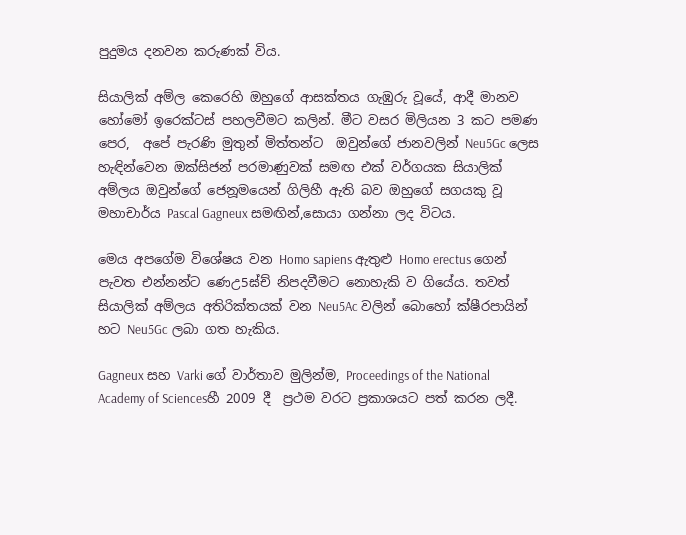පුදුමය දනවන කරුණක් විය.

සියාලික් අම්ල කෙරෙහි ඔහුගේ ආසක්තය ගැඹුරු වූයේ, ආදී මානව හෝමෝ ඉරෙක්ටස් පහලවීමට කලින්. මීට වසර මිලියන 3 කට පමණ පෙර,  අපේ පැරණි මුතුන් මිත්තන්ට  ඔවුන්ගේ ජානවලින් Neu5Gc ලෙස හැඳින්වෙන ඔක්සිජන් පරමාණුවක් සමඟ එක් වර්ගයක සියාලික් අම්ලය ඔවුන්ගේ ජෙනූමයෙන් ගිලිහී ඇති බව ඔහුගේ සගයකු වූ මහාචාර්ය Pascal Gagneux සමඟින්,සොයා ගන්නා ලද විටය.

මෙය අපගේම විශේෂය වන Homo sapiens ඇතුළු Homo erectus ගෙන් පැවත එන්නන්ට ණෙඋ5ඝ්ච් නිපදවීමට නොහැකි ව ගියේය. තවත් සියාලික් අම්ලය අතිරික්තයක් වන Neu5Ac වලින් බොහෝ ක්ෂීරපායින් හට Neu5Gc ලබා ගත හැකිය.

Gagneux සහ Varki ගේ වාර්තාව මුලින්ම, Proceedings of the National Academy of Sciencesහී 2009 දී  ප්‍රථම වරට ප්‍රකාශයට පත් කරන ලදී.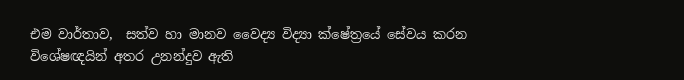එම වාර්තාව,  සත්ව හා මානව වෛද්‍ය විද්‍යා ක්ෂේත්‍රයේ සේවය කරන විශේෂඥයින් අතර උනන්දුව ඇති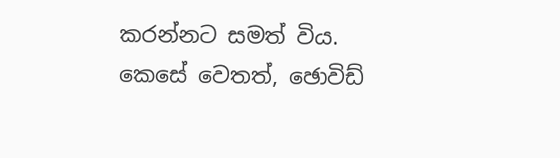කරන්නට සමත් විය. කෙසේ වෙතත්, ඡොවිඩ්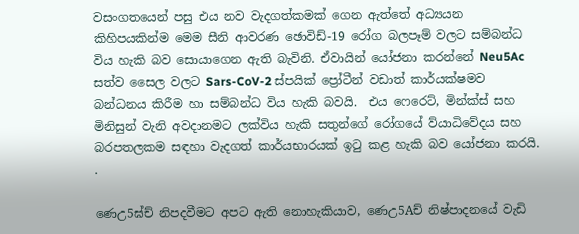වසංගතයෙන් පසු එය නව වැදගත්කමක් ගෙන ඇත්තේ අධ්‍යයන කිහිපයකින්ම මෙම සීනි ආවරණ ඡොවිඩ්-19 රෝග බලපෑම් වලට සම්බන්ධ විය හැකි බව සොයාගෙන ඇති බැවිනි. ඒවායින් යෝජනා කරන්නේ Neu5Ac සත්ව සෛල වලට Sars-CoV-2 ස්පයික් ප්‍රෝටීන් වඩාත් කාර්යක්ෂමව බන්ධනය කිරීම හා සම්බන්ධ විය හැකි බවයි.  එය ෆෙරෙට්, මින්ක්ස් සහ මිනිසුන් වැනි අවදානමට ලක්විය හැකි සතුන්ගේ රෝගයේ ව්යාධිවේදය සහ  බරපතලකම සඳහා වැදගත් කාර්යභාරයක් ඉටු කළ හැකි බව යෝජනා කරයි. .

ණෙඋ5ඝ්ච් නිපදවීමට අපට ඇති නොහැකියාව, ණෙඋ5Aච් නිෂ්පාදනයේ වැඩි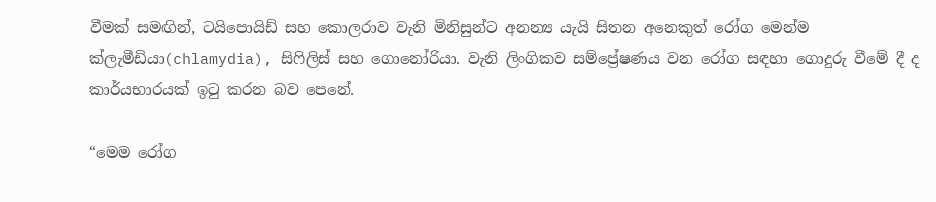වීමක් සමඟින්, ටයිපොයිඩ් සහ කොලරාව වැනි මිනිසුන්ට අනන්‍ය යැයි සිතන අනෙකුත් රෝග මෙන්ම ක්ලැමීඩියා(chlamydia), සිෆිලිස් සහ ගොනෝරියා. වැනි ලිංගිකව සම්ප්‍රේෂණය වන රෝග සඳහා ගොදුරු වීමේ දී ද කාර්යභාරයක් ඉටු කරන බව පෙනේ.

“මෙම රෝග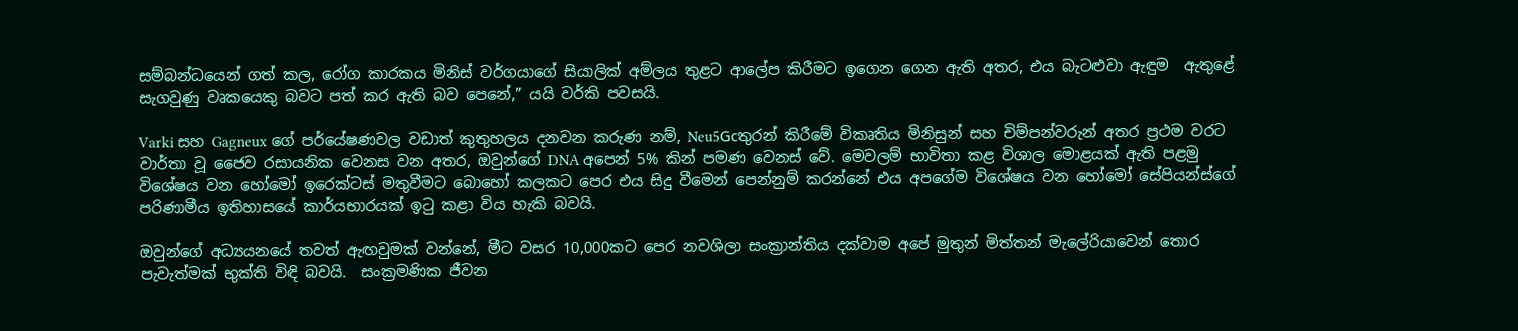සම්බන්ධයෙන් ගත් කල, රෝග කාරකය මිනිස් වර්ගයාගේ සියාලික් අම්ලය තුළට ආලේප කිරීමට ඉගෙන ගෙන ඇති අතර, එය බැටළුවා ඇඳුම  ඇතුළේ සැගවුණු වෘකයෙකු බවට පත් කර ඇති බව පෙනේ,” යයි වර්කි පවසයි.

Varki සහ Gagneux ගේ පර්යේෂණවල වඩාත් කුතුහලය දනවන කරුණ නම්, Neu5Gcතුරන් කිරීමේ විකෘතිය මිනිසුන් සහ චිම්පන්වරුන් අතර ප්‍රථම වරට වාර්තා වූ ජෛව රසායනික වෙනස වන අතර, ඔවුන්ගේ DNA අපෙන් 5% කින් පමණ වෙනස් වේ. මෙවලම් භාවිතා කළ විශාල මොළයක් ඇති පළමු විශේෂය වන හෝමෝ ඉරෙක්ටස් මතුවීමට බොහෝ කලකට පෙර එය සිදු වීමෙන් පෙන්නුම් කරන්නේ එය අපගේම විශේෂය වන හෝමෝ සේපියන්ස්ගේ පරිණාමීය ඉතිහාසයේ කාර්යභාරයක් ඉටු කළා විය හැකි බවයි.

ඔවුන්ගේ අධ්‍යයනයේ තවත් ඇඟවුමක් වන්නේ, මීට වසර 10,000කට පෙර නවශිලා සංක්‍රාන්තිය දක්වාම අපේ මුතුන් මිත්තන් මැලේරියාවෙන් තොර පැවැත්මක් භුක්ති විඳි බවයි.  සංක්‍රමණික ජීවන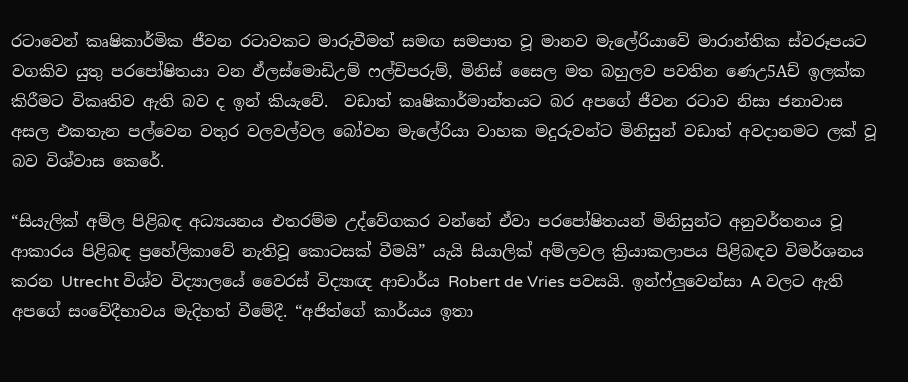රටාවෙන් කෘෂිකාර්මික ජීවන රටාවකට මාරුවීමත් සමඟ සමපාත වූ මානව මැලේරියාවේ මාරාන්තික ස්වරූපයට වගකිව යුතු පරපෝෂිතයා වන ඵ්ලස්මොඩිඋම් ෆල්චිපරුම්, මිනිස් සෛල මත බහුලව පවතින ණෙඋ5Aච් ඉලක්ක කිරීමට විකෘතිව ඇති බව ද ඉන් කියැවේ.  වඩාත් කෘෂිකාර්මාන්තයට බර අපගේ ජීවන රටාව නිසා ජනාවාස අසල එකතැන පල්වෙන වතුර වලවල්වල බෝවන මැලේරියා වාහක මදුරුවන්ට මිනිසුන් වඩාත් අවදානමට ලක් වූ බව විශ්වාස කෙරේ.

“සියැලික් අම්ල පිළිබඳ අධ්‍යයනය එතරම්ම උද්වේගකර වන්නේ ඒවා පරපෝෂිතයන් මිනිසුන්ට අනුවර්තනය වූ ආකාරය පිළිබඳ ප්‍රහේලිකාවේ නැතිවූ කොටසක් වීමයි” යැයි සියාලික් අම්ලවල ක්‍රියාකලාපය පිළිබඳව විමර්ශනය කරන Utrecht විශ්ව විද්‍යාලයේ වෛරස් විද්‍යාඥ ආචාර්ය Robert de Vries පවසයි. ඉන්ෆ්ලුවෙන්සා A වලට ඇති අපගේ සංවේදීභාවය මැදිහත් වීමේදී. “අජිත්ගේ කාර්යය ඉතා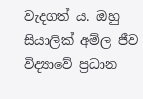වැදගත් ය. ඔහු සියාලික් අම්ල ජීව විද්‍යාවේ ප්‍රධාන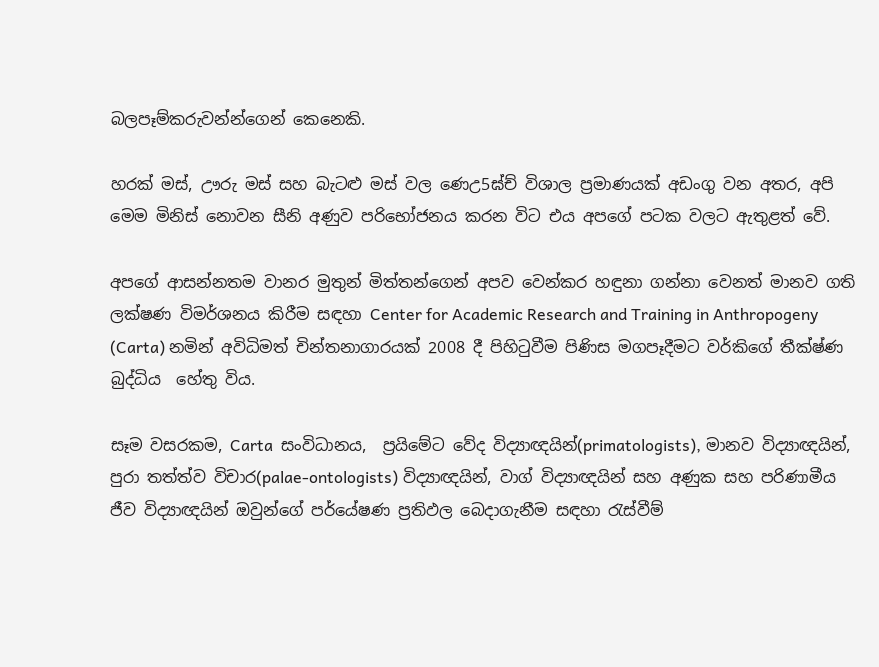බලපෑම්කරුවන්න්ගෙන් කෙනෙකි.

හරක් මස්, ඌරු මස් සහ බැටළු මස් වල ණෙඋ5ඝ්ච් විශාල ප්‍රමාණයක් අඩංගු වන අතර, අපි මෙම මිනිස් නොවන සීනි අණුව පරිභෝජනය කරන විට එය අපගේ පටක වලට ඇතුළත් වේ.

අපගේ ආසන්නතම වානර මුතුන් මිත්තන්ගෙන් අපව වෙන්කර හඳුනා ගන්නා වෙනත් මානව ගති ලක්ෂණ විමර්ශනය කිරීම සඳහා Center for Academic Research and Training in Anthropogeny (Carta) නමින් අවිධිමත් චින්තනාගාරයක් 2008 දී පිහිටුවීම පිණිස මගපෑදීමට වර්කිගේ තීක්ෂ්ණ බුද්ධිය  හේතු විය.

සෑම වසරකම, Carta  සංවිධානය,  ප්‍රයිමේට වේද විද්‍යාඥයින්(primatologists), මානව විද්‍යාඥයින්, පුරා තත්ත්ව විචාර(palae-ontologists) විද්‍යාඥයින්, වාග් විද්‍යාඥයින් සහ අණුක සහ පරිණාමීය ජීව විද්‍යාඥයින් ඔවුන්ගේ පර්යේෂණ ප්‍රතිඵල බෙදාගැනීම සඳහා රැස්වීම්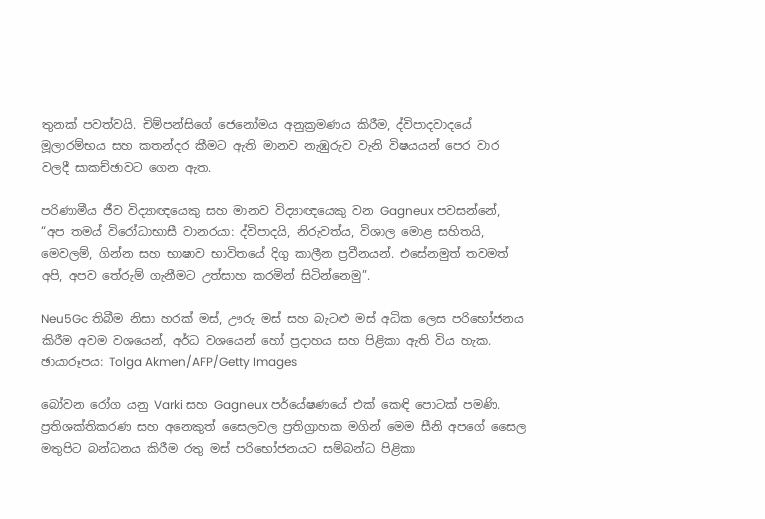තුනක් පවත්වයි. චිම්පන්සිගේ ජෙනෝමය අනුක්‍රමණය කිරීම, ද්විපාදවාදයේ මූලාරම්භය සහ කතන්දර කීමට ඇති මානව නැඹුරුව වැනි විෂයයන් පෙර වාර වලදී සාකච්ඡාවට ගෙන ඇත.

පරිණාමීය ජීව විද්‍යාඥයෙකු සහ මානව විද්‍යාඥයෙකු වන Gagneux පවසන්නේ, “අප තමය් විරෝධාභාසී වානරයා: ද්විපාදයි, නිරුවත්ය, විශාල මොළ සහිතයි, මෙවලම්, ගින්න සහ භාෂාව භාවිතයේ දිගු කාලීන ප්‍රවීනයන්. එසේනමුත් තවමත් අපි, අපව තේරුම් ගැනීමට උත්සාහ කරමින් සිටින්නෙමු”.

Neu5Gc තිබීම නිසා හරක් මස්, ඌරු මස් සහ බැටළු මස් අධික ලෙස පරිභෝජනය කිරීම අවම වශයෙන්, අර්ධ වශයෙන් හෝ ප්‍රදාහය සහ පිළිකා ඇති විය හැක. ඡායාරූපය: Tolga Akmen/AFP/Getty Images

බෝවන රෝග යනු Varki සහ Gagneux පර්යේෂණයේ එක් කෙඳි පොටක් පමණි. ප්‍රතිශක්තිකරණ සහ අනෙකුත් සෛලවල ප්‍රතිග්‍රාහක මගින් මෙම සීනි අපගේ සෛල මතුපිට බන්ධනය කිරීම රතු මස් පරිභෝජනයට සම්බන්ධ පිළිකා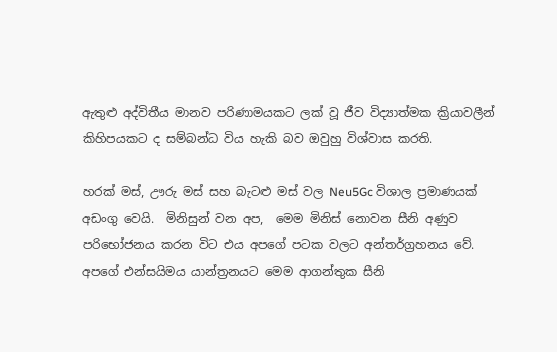ඇතුළු අද්විතීය මානව පරිණාමයකට ලක් වූ ජීව විද්‍යාත්මක ක්‍රියාවලීන් කිහිපයකට ද සම්බන්ධ විය හැකි බව ඔවුහු විශ්වාස කරති.

හරක් මස්, ඌරු මස් සහ බැටළු මස් වල Neu5Gc විශාල ප්‍රමාණයක් අඩංගු වෙයි.  මිනිසුන් වන අප,  මෙම මිනිස් නොවන සීනි අණුව පරිභෝජනය කරන විට එය අපගේ පටක වලට අන්තර්ග්‍රහනය වේ. අපගේ එන්සයිමය යාන්ත්‍රනයට මෙම ආගන්තුක සීනි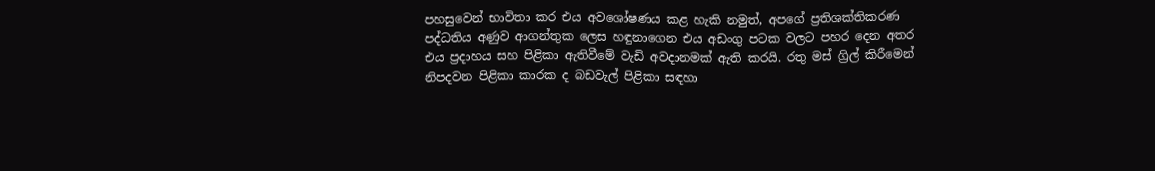පහසුවෙන් භාවිතා කර එය අවශෝෂණය කළ හැකි නමුත්, අපගේ ප්‍රතිශක්තිකරණ පද්ධතිය අණුව ආගන්තුක ලෙස හඳුනාගෙන එය අඩංගු පටක වලට පහර දෙන අතර එය ප්‍රදාහය සහ පිළිකා ඇතිවීමේ වැඩි අවදානමක් ඇති කරයි. රතු මස් ග්‍රිල් කිරීමෙන් නිපදවන පිළිකා කාරක ද බඩවැල් පිළිකා සඳහා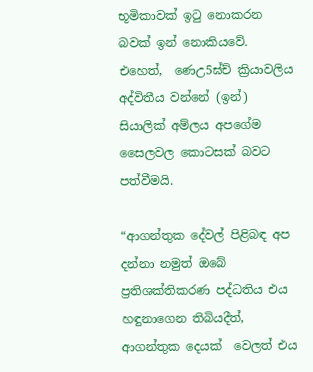භූමිකාවක් ඉටු නොකරන බවක් ඉන් නොකියවේ. එහෙත්,  ණෙඋ5ඝ්ච් ක්‍රියාවලිය අද්විතීය වන්නේ (ඉන්) සියාලික් අම්ලය අපගේම සෛලවල කොටසක් බවට පත්වීමයි.

“ආගන්තුක දේවල් පිළිබඳ අප දන්නා නමුත් ඔබේ ප්‍රතිශක්තිකරණ පද්ධතිය එය හඳුනාගෙන තිබියදීත්, ආගන්තුක දෙයක්  වෙලත් එය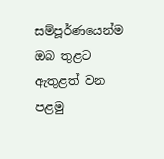සම්පූර්ණයෙන්ම ඔබ තුළට ඇතුළත් වන පළමු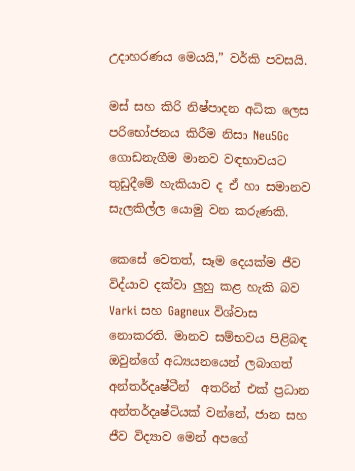උදාහරණය මෙයයි,” වර්කි පවසයි.

මස් සහ කිරි නිෂ්පාදන අධික ලෙස පරිභෝජනය කිරීම නිසා Neu5Gc ගොඩනැගීම මානව වඳභාවයට තුඩුදීමේ හැකියාව ද ඒ හා සමානව සැලකිල්ල යොමු වන කරුණකි.

කෙසේ වෙතත්, සෑම දෙයක්ම ජීව විද්යාව දක්වා ලුහු කළ හැකි බව Varki සහ Gagneux විශ්වාස නොකරති. මානව සම්භවය පිළිබඳ ඔවුන්ගේ අධ්‍යයනයෙන් ලබාගත් අන්තර්දෘෂ්ටීන්  අතරින් එක් ප්‍රධාන අන්තර්දෘෂ්ටියක් වන්නේ, ජාන සහ ජීව විද්‍යාව මෙන් අපගේ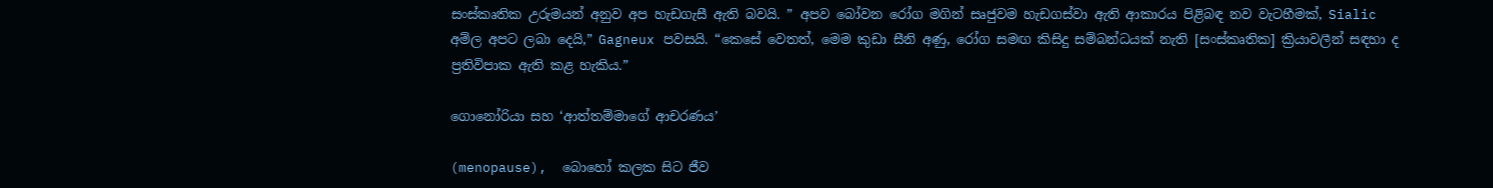සංස්කෘතික උරුමයන් අනුව අප හැඩගැසී ඇති බවයි. ” අපව බෝවන රෝග මගින් සෘජුවම හැඩගස්වා ඇති ආකාරය පිළිබඳ නව වැටහීමක්, Sialic අම්ල අපට ලබා දෙයි,” Gagneux පවසයි. “කෙසේ වෙතත්, මෙම කුඩා සීනි අණු, රෝග සමඟ කිසිදු සම්බන්ධයක් නැති [සංස්කෘතික] ක්‍රියාවලීන් සඳහා ද ප්‍රතිවිපාක ඇති කළ හැකිය.”

ගොනෝරියා සහ ‘ආත්තම්මාගේ ආචරණය’

(menopause),  බොහෝ කලක සිට ජීව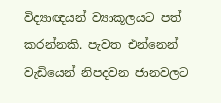විද්‍යාඥයන් ව්‍යාකූලයට පත් කරන්නකි. පැවත එන්නෙන් වැඩියෙන් නිපදවන ජානවලට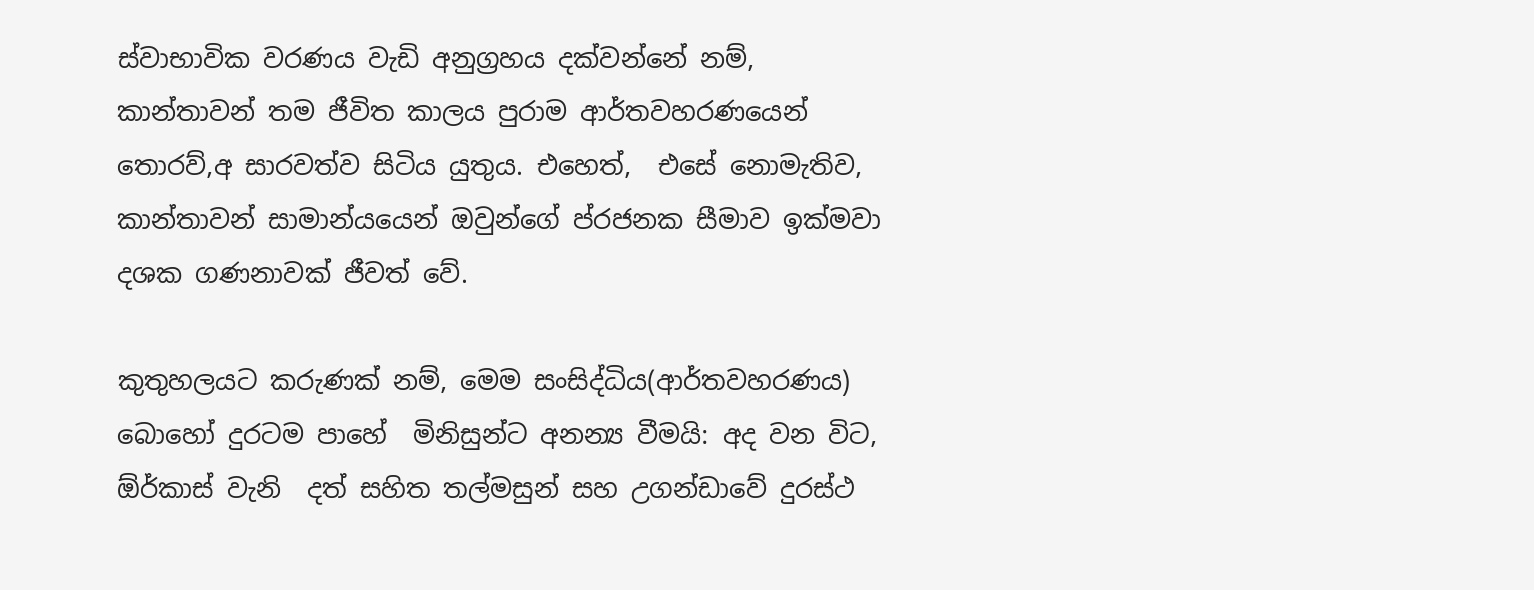ස්වාභාවික වරණය වැඩි අනුග්‍රහය දක්වන්නේ නම්, කාන්තාවන් තම ජීවිත කාලය පුරාම ආර්තවහරණයෙන් තොරව්,අ සාරවත්ව සිටිය යුතුය. එහෙත්,  එසේ නොමැතිව, කාන්තාවන් සාමාන්යයෙන් ඔවුන්ගේ ප්රජනක සීමාව ඉක්මවා දශක ගණනාවක් ජීවත් වේ.

කුතුහලයට කරුණක් නම්, මෙම සංසිද්ධිය(ආර්තවහරණය)   බොහෝ දුරටම පාහේ  මිනිසුන්ට අනන්‍ය වීමයි: අද වන විට,  ඕර්කාස් වැනි  දත් සහිත තල්මසුන් සහ උගන්ඩාවේ දුරස්ථ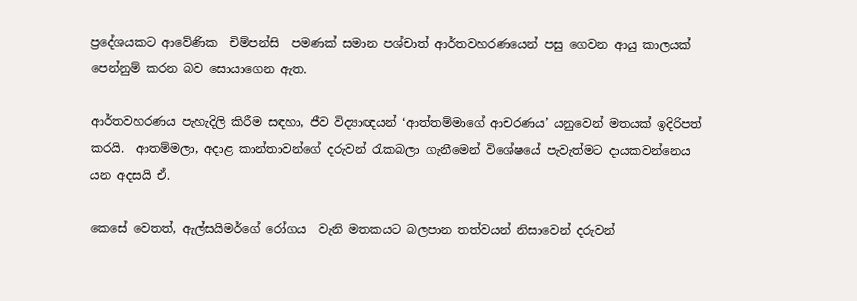ප්‍රදේශයකට ආවේණික  චිම්පන්සි  පමණක් සමාන පශ්චාත් ආර්තවහරණයෙන් පසු ගෙවන ආයු කාලයක් පෙන්නුම් කරන බව සොයාගෙන ඇත.

ආර්තවහරණය පැහැදිලි කිරීම සඳහා, ජීව විද්‍යාඥයන් ‘ආත්තම්මාගේ ආචරණය’ යනුවෙන් මතයක් ඉදිරිපත් කරයි.  ආතම්මලා, අදාළ කාන්තාවන්ගේ දරුවන් රැකබලා ගැනීමෙන් විශේෂයේ පැවැත්මට දායකවන්නෙය යන අදසයි ඒ.

කෙසේ වෙතත්, ඇල්සයිමර්ගේ රෝගය  වැනි මතකයට බලපාන තත්වයන් නිසාවෙන් දරුවන්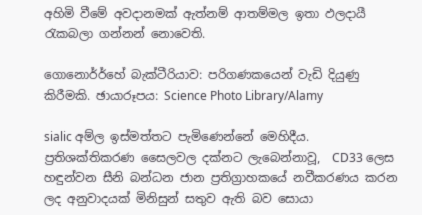අහිමි වීමේ අවදානමක් ඇත්නම් ආතම්මල ඉතා ඵලදායී රැකබලා ගන්නන් නොවෙති.

ගොනොර්ර්හේ බැක්ටීරියාව: පරිගණකයෙන් වැඩි දියුණු කිරීමකි. ඡායාරූපය: Science Photo Library/Alamy

sialic අම්ල ඉස්මත්තට පැමිණෙන්නේ මෙහිදීය. ප්‍රතිශක්තිකරණ සෛලවල දක්නට ලැබෙන්නාවූ,  CD33 ලෙස හඳුන්වන සීනි බන්ධන ජාන ප්‍රතිග්‍රාහකයේ නවීකරණය කරන ලද අනුවාදයක් මිනිසුන් සතුව ඇති බව සොයා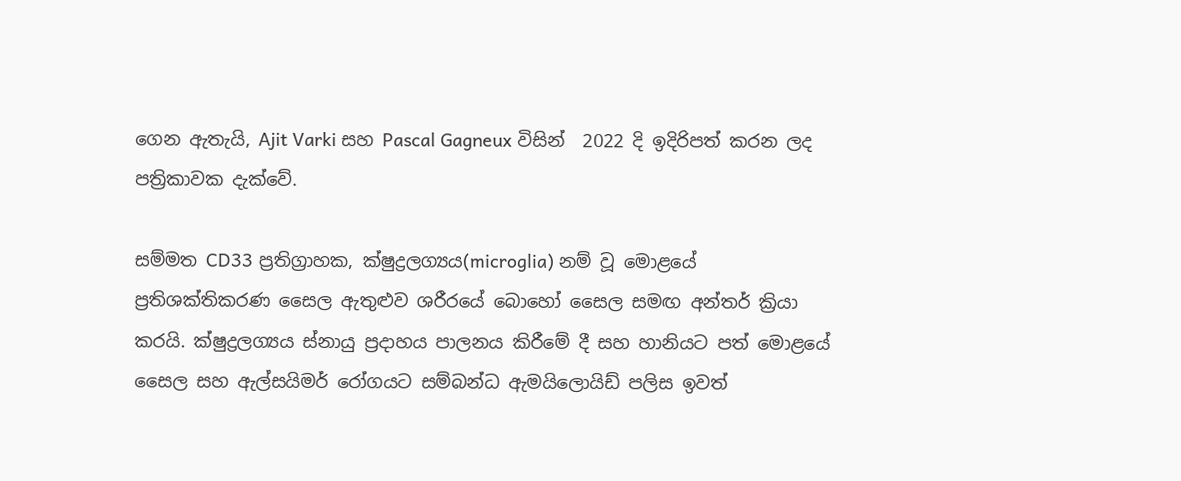ගෙන ඇතැයි, Ajit Varki සහ Pascal Gagneux විසින්  2022 දි ඉදිරිපත් කරන ලද පත්‍රිකාවක දැක්වේ.

සම්මත CD33 ප්‍රතිග්‍රාහක, ක්ෂුද්‍රලග්‍යය(microglia) නම් වූ මොළයේ ප්‍රතිශක්තිකරණ සෛල ඇතුළුව ශරීරයේ බොහෝ සෛල සමඟ අන්තර් ක්‍රියා කරයි. ක්ෂුද්‍රලග්‍යය ස්නායු ප්‍රදාහය පාලනය කිරීමේ දී සහ හානියට පත් මොළයේ සෛල සහ ඇල්සයිමර් රෝගයට සම්බන්ධ ඇමයිලොයිඩ් පලිස ඉවත්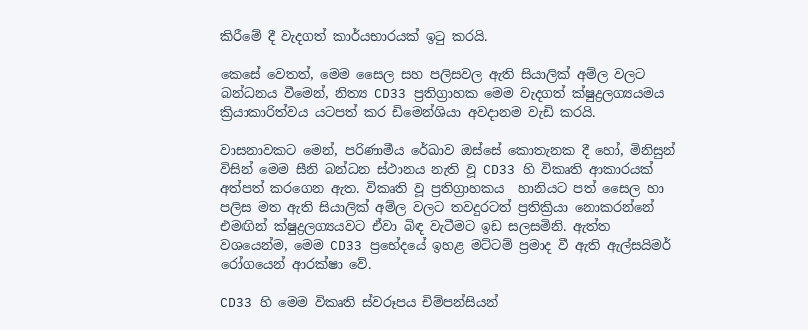කිරීමේ දී වැදගත් කාර්යභාරයක් ඉටු කරයි.

කෙසේ වෙතත්, මෙම සෛල සහ පලිසවල ඇති සියාලික් අම්ල වලට බන්ධනය වීමෙන්, නිත්‍ය CD33 ප්‍රතිග්‍රාහක මෙම වැදගත් ක්ෂුද්‍රලග්‍යයමය ක්‍රියාකාරිත්වය යටපත් කර ඩිමෙන්ශියා අවදානම වැඩි කරයි.

වාසනාවකට මෙන්, පරිණාමීය රේඛාව ඔස්සේ කොතැනක දී හෝ, මිනිසුන් විසින් මෙම සීනි බන්ධන ස්ථානය නැති වූ CD33 හි විකෘති ආකාරයක් අත්පත් කරගෙන ඇත. විකෘති වූ ප්‍රතිග්‍රාහකය  හානියට පත් සෛල හා  පලිස මත ඇති සියාලික් අම්ල වලට තවදුරටත් ප්‍රතික්‍රියා නොකරන්නේ එමඟින් ක්ෂුද්‍රලග්‍යයවට ඒවා බිඳ වැටීමට ඉඩ සලසමිනි. ඇත්ත වශයෙන්ම, මෙම CD33 ප්‍රභේදයේ ඉහළ මට්ටම් ප්‍රමාද වී ඇති ඇල්සයිමර් රෝගයෙන් ආරක්ෂා වේ.

CD33 හි මෙම විකෘති ස්වරූපය චිම්පන්සියන්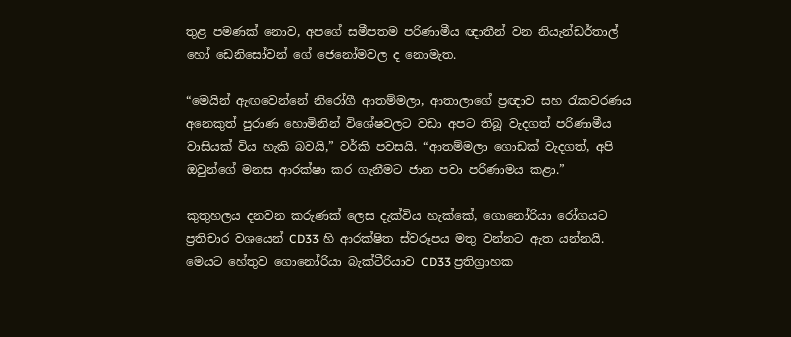තුළ පමණක් නොව, අපගේ සමීපතම පරිණාමීය ඥාතීන් වන නියැන්ඩර්තාල් හෝ ඩෙනිසෝවන් ගේ ජෙනෝමවල ද නොමැත.

“මෙයින් ඇඟවෙන්නේ නිරෝගී ආතම්මලා, ආතාලාගේ ප්‍රඥාව සහ රැකවරණය අනෙකුත් පුරාණ හොමිනින් විශේෂවලට වඩා අපට තිබූ වැදගත් පරිණාමීය වාසියක් විය හැකි බවයි,” වර්කි පවසයි. “ආතම්මලා ගොඩක් වැදගත්, අපි ඔවුන්ගේ මනස ආරක්ෂා කර ගැනීමට ජාන පවා පරිණාමය කළා.”

කුතුහලය දනවන කරුණක් ලෙස දැක්විය හැක්කේ, ගොනෝරියා රෝගයට ප්‍රතිචාර වශයෙන් CD33 හි ආරක්ෂිත ස්වරූපය මතු වන්නට ඇත යන්නයි. මෙයට හේතුව ගොනෝරියා බැක්ටීරියාව CD33 ප්‍රතිග්‍රාහක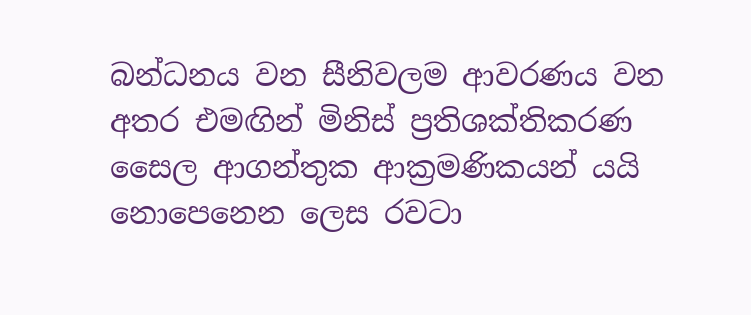බන්ධනය වන සීනිවලම ආවරණය වන අතර එමඟින් මිනිස් ප්‍රතිශක්තිකරණ සෛල ආගන්තුක ආක්‍රමණිකයන් යයි නොපෙනෙන ලෙස රවටා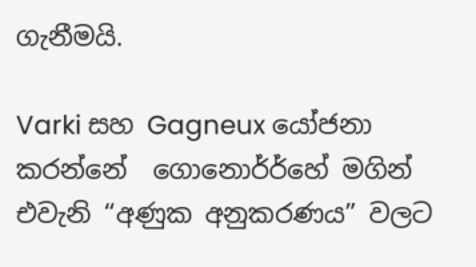ගැනීමයි.

Varki සහ Gagneux යෝජනා කරන්නේ  ගොනොර්ර්හේ මගින් එවැනි “අණුක අනුකරණය” වලට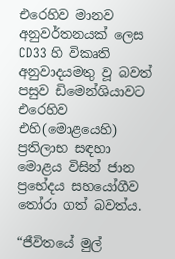එරෙහිව මානව අනුවර්තනයක් ලෙස CD33 හි විකෘති අනුවාදයමතු වූ බවත් පසුව ඩිමෙන්ශියාවට එරෙහිව එහි(මොළයෙහි) ප්‍රතිලාභ සඳහා මොළය විසින් ජාන ප්‍රභේදය සහයෝගීව තෝරා ගත් බවත්ය.

“ජීවිතයේ මුල්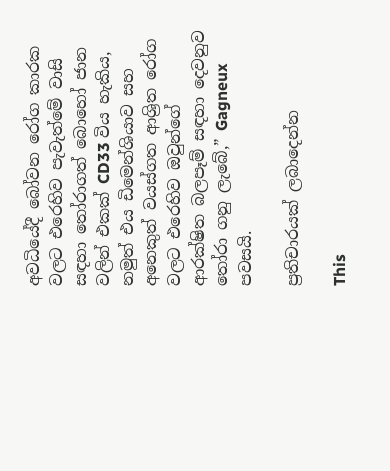අවධියේදී බෝවන රෝග කාරක වලට එරෙහිව පැවැත්මේ වාසි සඳහා තෝරාගත් බොහෝ ජාන වලින් එකක් CD33 විය හැකිය, නමුත් එය ඩිමෙන්ශියාව සහ අනෙකුත් වයස්ගත ආශ්‍රිත රෝග වලට එරෙහිව ඔවුන්ගේ ආරක්ෂිත බලපෑම් සඳහා දෙවනුව තෝරා ගනු ලැබේ,” Gagneux පවසයි.

ප්‍රතිචාරයක් ලබාදෙන්න

This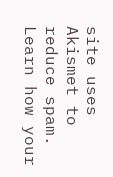site uses Akismet to reduce spam. Learn how your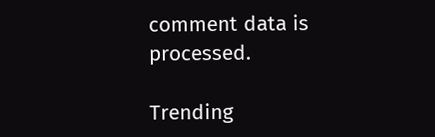comment data is processed.

Trending